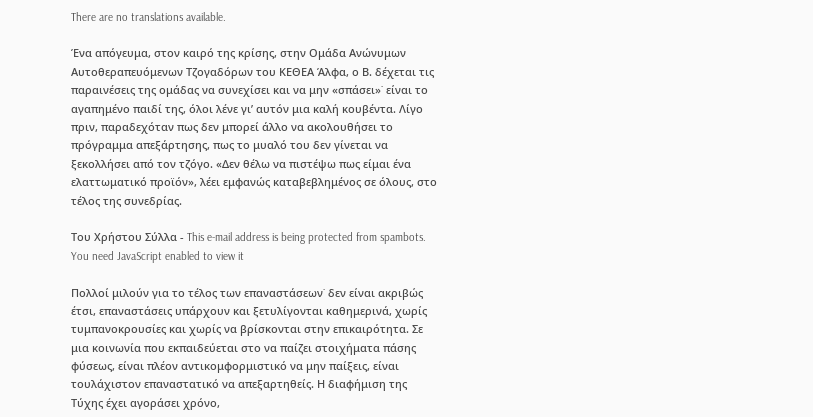There are no translations available.

Ένα απόγευμα, στον καιρό της κρίσης, στην Ομάδα Ανώνυμων Αυτοθεραπευόμενων Τζογαδόρων του ΚΕΘΕΑ Άλφα, ο Β. δέχεται τις παραινέσεις της ομάδας να συνεχίσει και να μην «σπάσει»˙ είναι το αγαπημένο παιδί της, όλοι λένε γι’ αυτόν μια καλή κουβέντα. Λίγο πριν, παραδεχόταν πως δεν μπορεί άλλο να ακολουθήσει το πρόγραμμα απεξάρτησης, πως το μυαλό του δεν γίνεται να ξεκολλήσει από τον τζόγο. «Δεν θέλω να πιστέψω πως είμαι ένα ελαττωματικό προϊόν», λέει εμφανώς καταβεβλημένος σε όλους, στο τέλος της συνεδρίας.

Του Χρήστου Σύλλα - This e-mail address is being protected from spambots. You need JavaScript enabled to view it

Πολλοί μιλούν για το τέλος των επαναστάσεων˙ δεν είναι ακριβώς έτσι, επαναστάσεις υπάρχουν και ξετυλίγονται καθημερινά, χωρίς τυμπανοκρουσίες και χωρίς να βρίσκονται στην επικαιρότητα. Σε μια κοινωνία που εκπαιδεύεται στο να παίζει στοιχήματα πάσης φύσεως, είναι πλέον αντικομφορμιστικό να μην παίξεις, είναι τουλάχιστον επαναστατικό να απεξαρτηθείς. Η διαφήμιση της Τύχης έχει αγοράσει χρόνο,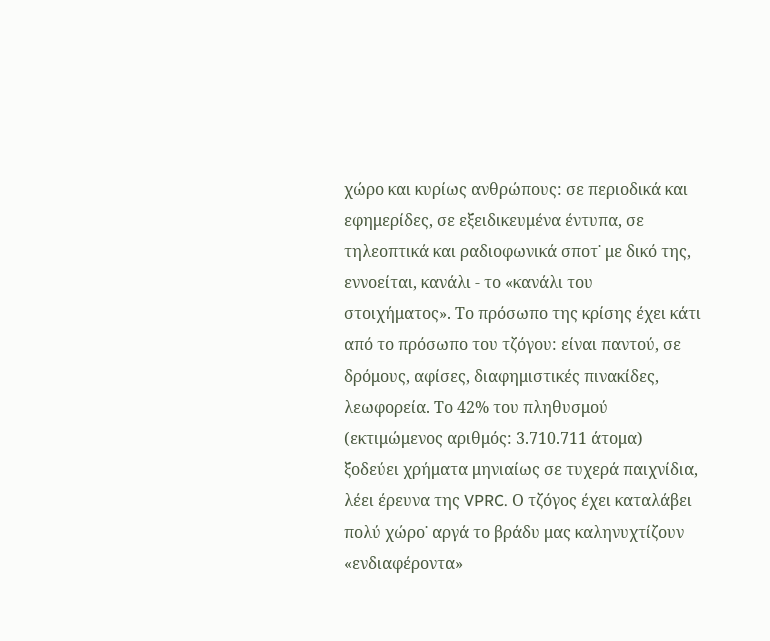χώρο και κυρίως ανθρώπους: σε περιοδικά και εφημερίδες, σε εξειδικευμένα έντυπα, σε τηλεοπτικά και ραδιοφωνικά σποτ˙ με δικό της, εννοείται, κανάλι - το «κανάλι του στοιχήματος». Το πρόσωπο της κρίσης έχει κάτι από το πρόσωπο του τζόγου: είναι παντού, σε δρόμους, αφίσες, διαφημιστικές πινακίδες, λεωφορεία. Το 42% του πληθυσμού (εκτιμώμενος αριθμός: 3.710.711 άτομα) ξοδεύει χρήματα μηνιαίως σε τυχερά παιχνίδια, λέει έρευνα της VPRC. Ο τζόγος έχει καταλάβει πολύ χώρο˙ αργά το βράδυ μας καληνυχτίζουν «ενδιαφέροντα»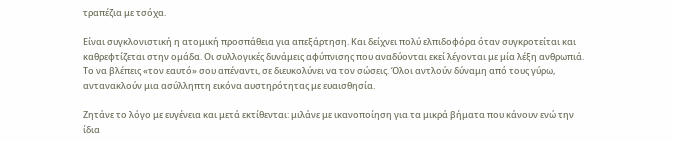τραπέζια με τσόχα.

Είναι συγκλονιστική η ατομική προσπάθεια για απεξάρτηση. Και δείχνει πολύ ελπιδοφόρα όταν συγκροτείται και καθρεφτίζεται στην ομάδα. Οι συλλογικές δυνάμεις αφύπνισης που αναδύονται εκεί λέγονται με μία λέξη ανθρωπιά. Το να βλέπεις «τον εαυτό» σου απέναντι, σε διευκολύνει να τον σώσεις. Όλοι αντλούν δύναμη από τους γύρω, αντανακλούν μια ασύλληπτη εικόνα αυστηρότητας με ευαισθησία.

Ζητάνε το λόγο με ευγένεια και μετά εκτίθενται: μιλάνε με ικανοποίηση για τα μικρά βήματα που κάνουν ενώ την ίδια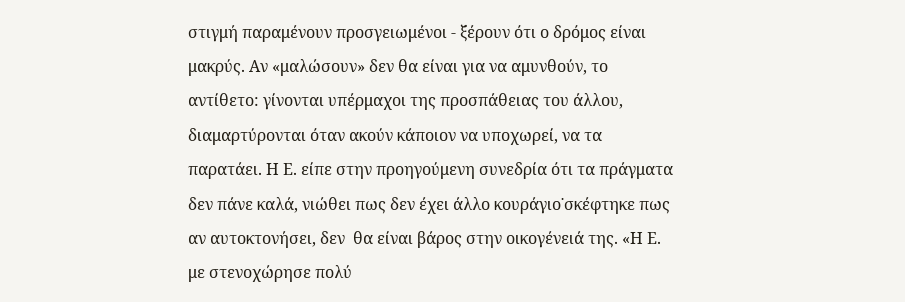στιγμή παραμένουν προσγειωμένοι - ξέρουν ότι ο δρόμος είναι μακρύς. Αν «μαλώσουν» δεν θα είναι για να αμυνθούν, το αντίθετο: γίνονται υπέρμαχοι της προσπάθειας του άλλου, διαμαρτύρονται όταν ακούν κάποιον να υποχωρεί, να τα παρατάει. Η Ε. είπε στην προηγούμενη συνεδρία ότι τα πράγματα δεν πάνε καλά, νιώθει πως δεν έχει άλλο κουράγιο˙σκέφτηκε πως αν αυτοκτονήσει, δεν  θα είναι βάρος στην οικογένειά της. «Η Ε. με στενοχώρησε πολύ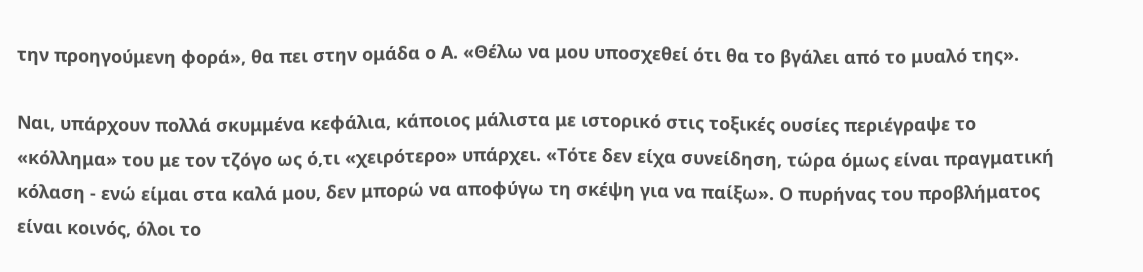την προηγούμενη φορά», θα πει στην ομάδα ο Α. «Θέλω να μου υποσχεθεί ότι θα το βγάλει από το μυαλό της».

Ναι, υπάρχουν πολλά σκυμμένα κεφάλια, κάποιος μάλιστα με ιστορικό στις τοξικές ουσίες περιέγραψε το «κόλλημα» του με τον τζόγο ως ό,τι «χειρότερο» υπάρχει. «Τότε δεν είχα συνείδηση, τώρα όμως είναι πραγματική κόλαση - ενώ είμαι στα καλά μου, δεν μπορώ να αποφύγω τη σκέψη για να παίξω». Ο πυρήνας του προβλήματος είναι κοινός, όλοι το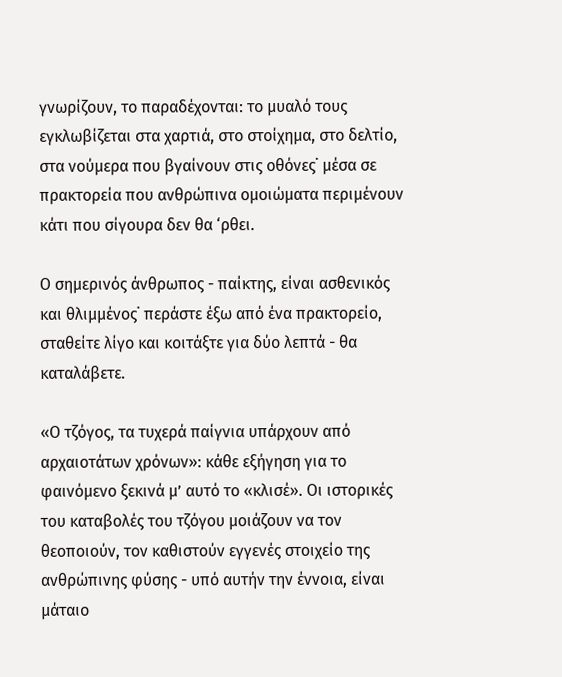γνωρίζουν, το παραδέχονται: το μυαλό τους εγκλωβίζεται στα χαρτιά, στο στοίχημα, στο δελτίο, στα νούμερα που βγαίνουν στις οθόνες˙ μέσα σε πρακτορεία που ανθρώπινα ομοιώματα περιμένουν κάτι που σίγουρα δεν θα ‘ρθει.

Ο σημερινός άνθρωπος - παίκτης, είναι ασθενικός και θλιμμένος˙ περάστε έξω από ένα πρακτορείο, σταθείτε λίγο και κοιτάξτε για δύο λεπτά - θα καταλάβετε.

«Ο τζόγος, τα τυχερά παίγνια υπάρχουν από αρχαιοτάτων χρόνων»: κάθε εξήγηση για το φαινόμενο ξεκινά μ’ αυτό το «κλισέ». Οι ιστορικές του καταβολές του τζόγου μοιάζουν να τον θεοποιούν, τον καθιστούν εγγενές στοιχείο της ανθρώπινης φύσης - υπό αυτήν την έννοια, είναι μάταιο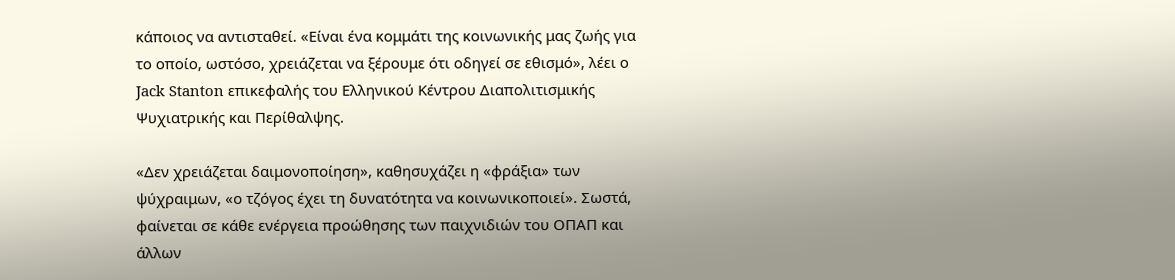κάποιος να αντισταθεί. «Είναι ένα κομμάτι της κοινωνικής μας ζωής για το οποίο, ωστόσο, χρειάζεται να ξέρουμε ότι οδηγεί σε εθισμό», λέει ο Jack Stanton επικεφαλής του Ελληνικού Κέντρου Διαπολιτισμικής Ψυχιατρικής και Περίθαλψης.

«Δεν χρειάζεται δαιμονοποίηση», καθησυχάζει η «φράξια» των ψύχραιμων, «ο τζόγος έχει τη δυνατότητα να κοινωνικοποιεί». Σωστά, φαίνεται σε κάθε ενέργεια προώθησης των παιχνιδιών του ΟΠΑΠ και άλλων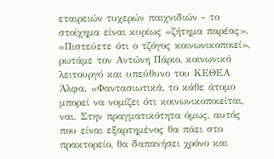εταιρειών τυχερών παιχνιδιών - το στοίχημα είναι κυρίως «ζήτημα παρέας».
«Πιστεύετε ότι ο τζόγος κοινωνικοποιεί», ρωτάμε τον Αντώνη Πάριο, κοινωνικό λειτουργό και υπεύθυνο του ΚΕΘΕΑ Άλφα. «Φαντασιωτικά, το κάθε άτομο μπορεί να νομίζει ότι κοινωνικοποιείται, ναι. Στην πραγματικότητα όμως, αυτός που είναι εξαρτημένος θα πάει στο πρακτορείο, θα δαπανήσει χρόνο και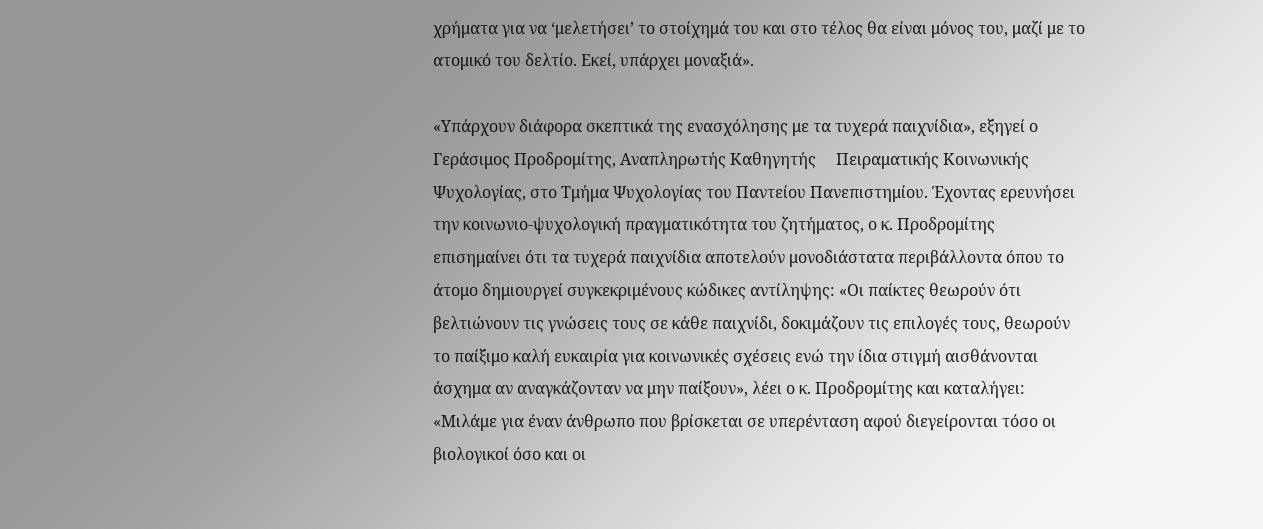χρήματα για να ‘μελετήσει’ το στοίχημά του και στο τέλος θα είναι μόνος του, μαζί με το ατομικό του δελτίο. Εκεί, υπάρχει μοναξιά».

«Υπάρχουν διάφορα σκεπτικά της ενασχόλησης με τα τυχερά παιχνίδια», εξηγεί ο Γεράσιμος Προδρομίτης, Αναπληρωτής Καθηγητής     Πειραματικής Κοινωνικής Ψυχολογίας, στο Τμήμα Ψυχολογίας του Παντείου Πανεπιστημίου. Έχοντας ερευνήσει την κοινωνιο-ψυχολογική πραγματικότητα του ζητήματος, ο κ. Προδρομίτης επισημαίνει ότι τα τυχερά παιχνίδια αποτελούν μονοδιάστατα περιβάλλοντα όπου το άτομο δημιουργεί συγκεκριμένους κώδικες αντίληψης: «Οι παίκτες θεωρούν ότι βελτιώνουν τις γνώσεις τους σε κάθε παιχνίδι, δοκιμάζουν τις επιλογές τους, θεωρούν το παίξιμο καλή ευκαιρία για κοινωνικές σχέσεις ενώ την ίδια στιγμή αισθάνονται άσχημα αν αναγκάζονταν να μην παίξουν», λέει ο κ. Προδρομίτης και καταλήγει: «Μιλάμε για έναν άνθρωπο που βρίσκεται σε υπερένταση αφού διεγείρονται τόσο οι βιολογικοί όσο και οι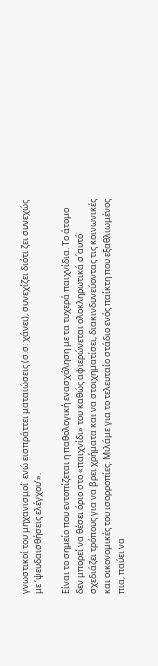γνωστικοί του μηχανισμοί˙ ενώ εισπράττει ματαιώσεις (σ.σ: χάνει), συνεχίζει διότι ζει συνεχώς με ‘ψευδαισθήσεις ελέγχου’».

Είναι το σημείο που εντοπίζεται η παθολογική ενασχόληση με τα τυχερά παιχνίδια. Το άτομο δεν μπορεί να θέσει όριο στο «παιχνίδι» του καθώς αφιερώνεται ολοκληρωτικά σ΄αυτό˙ σχεδιάζει τρόπους για να βρει χρήματα και να στοιχηματίσει, διακινδυνεύοντας τις κοινωνικές και οικονομικές του ισορροπίες. Μιλάμε για το τελευταίο στάδιο ενός παίκτη που εξαθλιωμένος πια, παύει να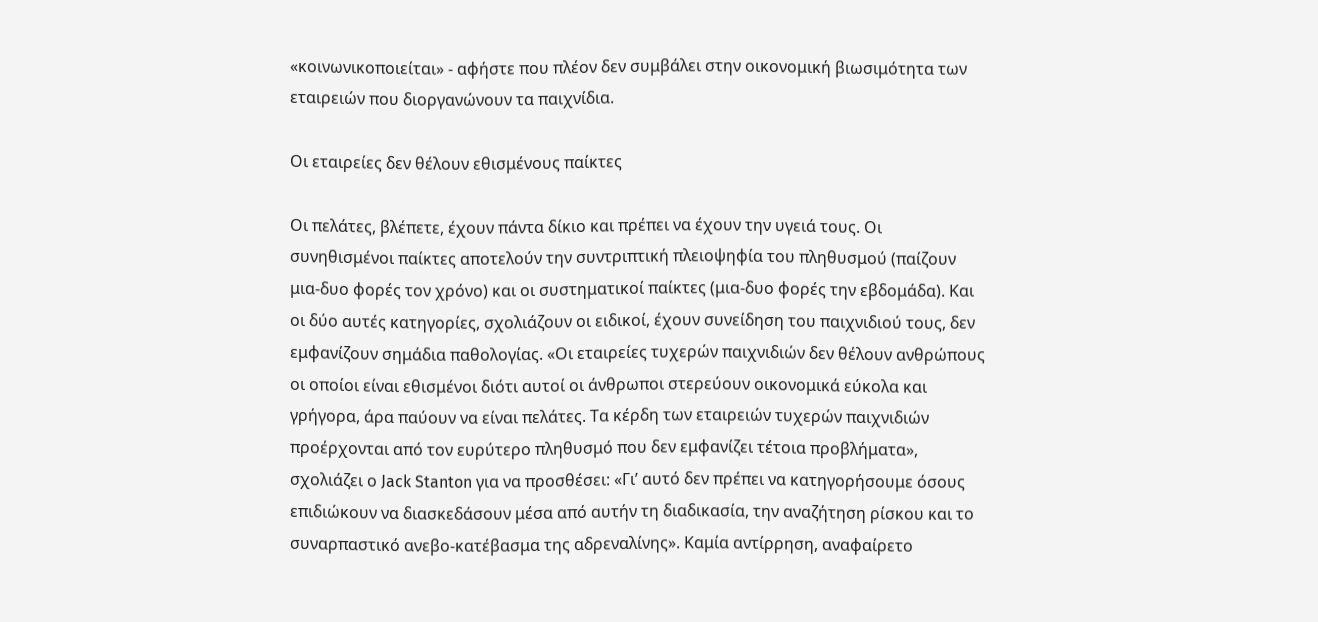«κοινωνικοποιείται» - αφήστε που πλέον δεν συμβάλει στην οικονομική βιωσιμότητα των εταιρειών που διοργανώνουν τα παιχνίδια.

Οι εταιρείες δεν θέλουν εθισμένους παίκτες

Οι πελάτες, βλέπετε, έχουν πάντα δίκιο και πρέπει να έχουν την υγειά τους. Οι συνηθισμένοι παίκτες αποτελούν την συντριπτική πλειοψηφία του πληθυσμού (παίζουν μια-δυο φορές τον χρόνο) και οι συστηματικοί παίκτες (μια-δυο φορές την εβδομάδα). Και οι δύο αυτές κατηγορίες, σχολιάζουν οι ειδικοί, έχουν συνείδηση του παιχνιδιού τους, δεν εμφανίζουν σημάδια παθολογίας. «Οι εταιρείες τυχερών παιχνιδιών δεν θέλουν ανθρώπους οι οποίοι είναι εθισμένοι διότι αυτοί οι άνθρωποι στερεύουν οικονομικά εύκολα και γρήγορα, άρα παύουν να είναι πελάτες. Τα κέρδη των εταιρειών τυχερών παιχνιδιών προέρχονται από τον ευρύτερο πληθυσμό που δεν εμφανίζει τέτοια προβλήματα», σχολιάζει ο Jack Stanton για να προσθέσει: «Γι’ αυτό δεν πρέπει να κατηγορήσουμε όσους επιδιώκουν να διασκεδάσουν μέσα από αυτήν τη διαδικασία, την αναζήτηση ρίσκου και το συναρπαστικό ανεβο-κατέβασμα της αδρεναλίνης». Καμία αντίρρηση, αναφαίρετο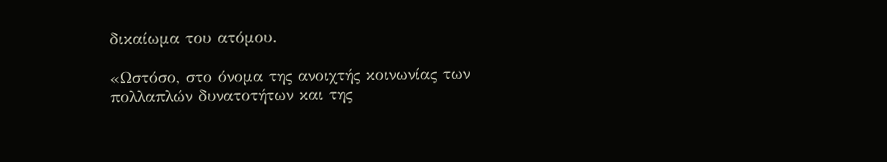δικαίωμα του ατόμου.

«Ωστόσο, στο όνομα της ανοιχτής κοινωνίας των πολλαπλών δυνατοτήτων και της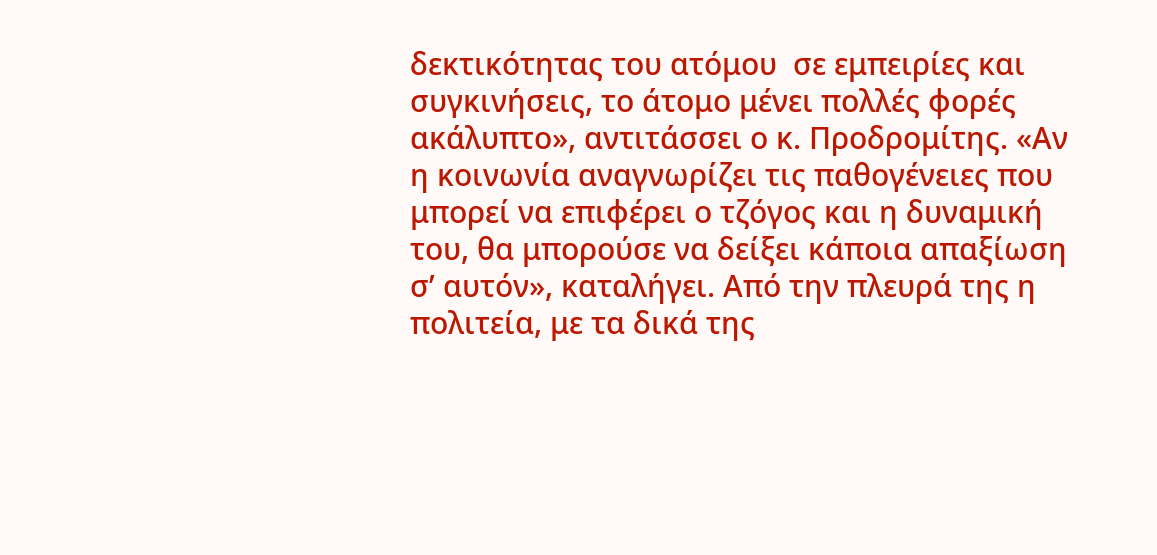δεκτικότητας του ατόμου  σε εμπειρίες και συγκινήσεις, το άτομο μένει πολλές φορές ακάλυπτο», αντιτάσσει ο κ. Προδρομίτης. «Αν η κοινωνία αναγνωρίζει τις παθογένειες που μπορεί να επιφέρει ο τζόγος και η δυναμική του, θα μπορούσε να δείξει κάποια απαξίωση σ’ αυτόν», καταλήγει. Από την πλευρά της η πολιτεία, με τα δικά της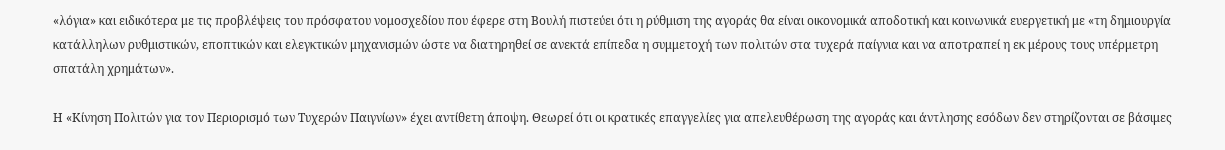«λόγια» και ειδικότερα με τις προβλέψεις του πρόσφατου νομοσχεδίου που έφερε στη Βουλή πιστεύει ότι η ρύθμιση της αγοράς θα είναι οικονομικά αποδοτική και κοινωνικά ευεργετική με «τη δημιουργία κατάλληλων ρυθμιστικών, εποπτικών και ελεγκτικών μηχανισμών ώστε να διατηρηθεί σε ανεκτά επίπεδα η συμμετοχή των πολιτών στα τυχερά παίγνια και να αποτραπεί η εκ μέρους τους υπέρμετρη σπατάλη χρημάτων».

Η «Κίνηση Πολιτών για τον Περιορισμό των Τυχερών Παιγνίων» έχει αντίθετη άποψη. Θεωρεί ότι οι κρατικές επαγγελίες για απελευθέρωση της αγοράς και άντλησης εσόδων δεν στηρίζονται σε βάσιμες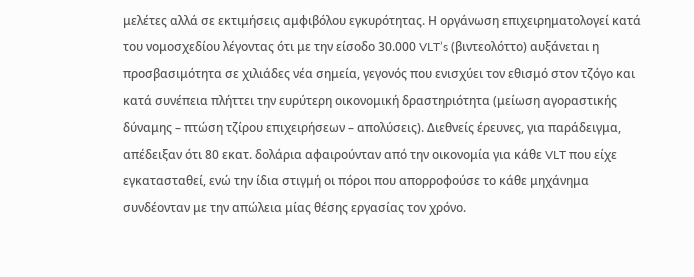μελέτες αλλά σε εκτιμήσεις αμφιβόλου εγκυρότητας. Η οργάνωση επιχειρηματολογεί κατά του νομοσχεδίου λέγοντας ότι με την είσοδο 30.000 VLT’s (βιντεολόττο) αυξάνεται η προσβασιμότητα σε χιλιάδες νέα σημεία, γεγονός που ενισχύει τον εθισμό στον τζόγο και κατά συνέπεια πλήττει την ευρύτερη οικονομική δραστηριότητα (μείωση αγοραστικής δύναμης – πτώση τζίρου επιχειρήσεων – απολύσεις). Διεθνείς έρευνες, για παράδειγμα, απέδειξαν ότι 80 εκατ. δολάρια αφαιρούνταν από την οικονομία για κάθε VLT που είχε εγκατασταθεί, ενώ την ίδια στιγμή οι πόροι που απορροφούσε το κάθε μηχάνημα συνδέονταν με την απώλεια μίας θέσης εργασίας τον χρόνο.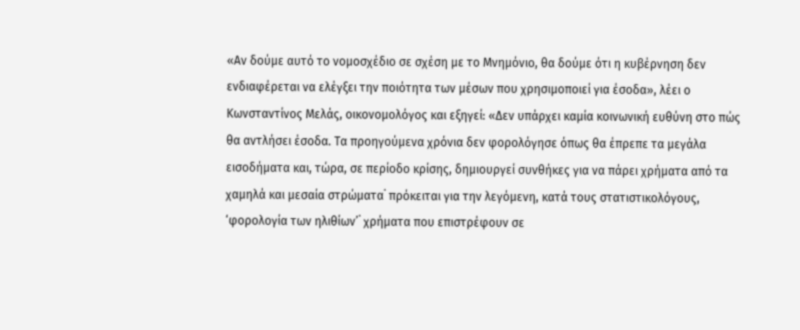«Αν δούμε αυτό το νομοσχέδιο σε σχέση με το Μνημόνιο, θα δούμε ότι η κυβέρνηση δεν ενδιαφέρεται να ελέγξει την ποιότητα των μέσων που χρησιμοποιεί για έσοδα», λέει ο Κωνσταντίνος Μελάς, οικονομολόγος και εξηγεί: «Δεν υπάρχει καμία κοινωνική ευθύνη στο πώς θα αντλήσει έσοδα. Τα προηγούμενα χρόνια δεν φορολόγησε όπως θα έπρεπε τα μεγάλα εισοδήματα και, τώρα, σε περίοδο κρίσης, δημιουργεί συνθήκες για να πάρει χρήματα από τα χαμηλά και μεσαία στρώματα˙ πρόκειται για την λεγόμενη, κατά τους στατιστικολόγους, ‘φορολογία των ηλιθίων’˙ χρήματα που επιστρέφουν σε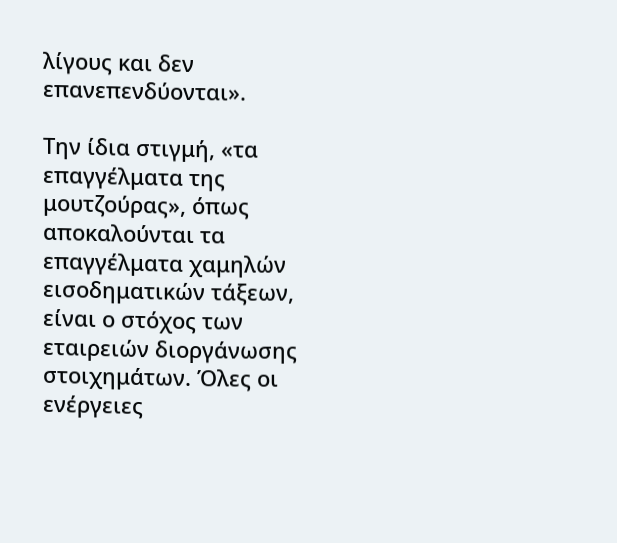λίγους και δεν επανεπενδύονται».

Την ίδια στιγμή, «τα επαγγέλματα της μουτζούρας», όπως αποκαλούνται τα επαγγέλματα χαμηλών εισοδηματικών τάξεων, είναι ο στόχος των εταιρειών διοργάνωσης στοιχημάτων. Όλες οι ενέργειες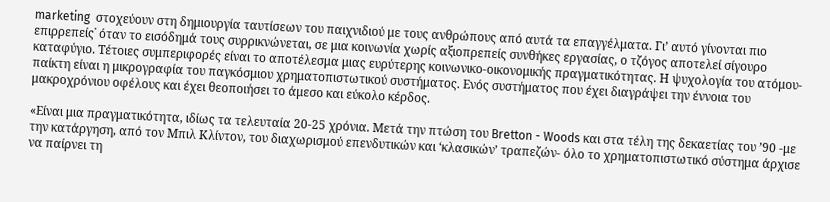marketing  στοχεύουν στη δημιουργία ταυτίσεων του παιχνιδιού με τους ανθρώπους από αυτά τα επαγγέλματα. Γι’ αυτό γίνονται πιο επιρρεπείς˙ όταν το εισόδημά τους συρρικνώνεται, σε μια κοινωνία χωρίς αξιοπρεπείς συνθήκες εργασίας, ο τζόγος αποτελεί σίγουρο καταφύγιο. Τέτοιες συμπεριφορές είναι το αποτέλεσμα μιας ευρύτερης κοινωνικο-οικονομικής πραγματικότητας. Η ψυχολογία του ατόμου-παίκτη είναι η μικρογραφία του παγκόσμιου χρηματοπιστωτικού συστήματος. Ενός συστήματος που έχει διαγράψει την έννοια του μακροχρόνιου οφέλους και έχει θεοποιήσει το άμεσο και εύκολο κέρδος.

«Είναι μια πραγματικότητα, ιδίως τα τελευταία 20-25 χρόνια. Μετά την πτώση του Bretton - Woods και στα τέλη της δεκαετίας του ’90 -με την κατάργηση, από τον Μπιλ Κλίντον, του διαχωρισμού επενδυτικών και ‘κλασικών’ τραπεζών- όλο το χρηματοπιστωτικό σύστημα άρχισε να παίρνει τη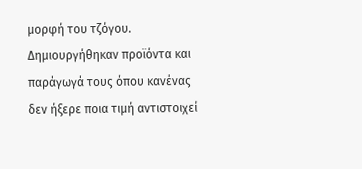μορφή του τζόγου. Δημιουργήθηκαν προϊόντα και παράγωγά τους όπου κανένας δεν ήξερε ποια τιμή αντιστοιχεί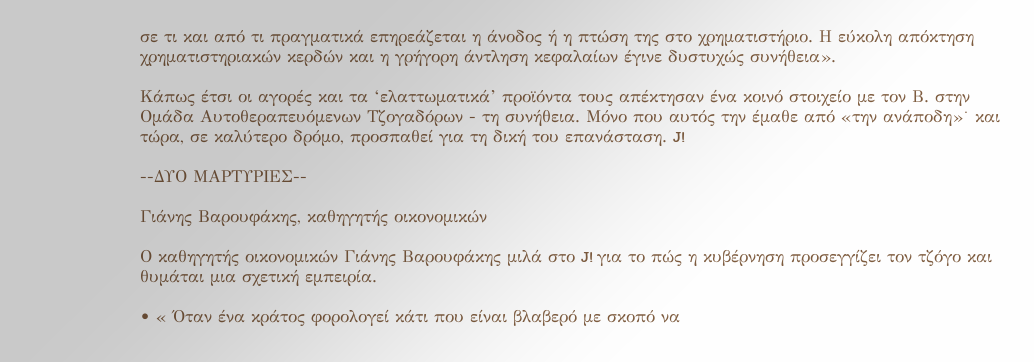σε τι και από τι πραγματικά επηρεάζεται η άνοδος ή η πτώση της στο χρηματιστήριο. Η εύκολη απόκτηση χρηματιστηριακών κερδών και η γρήγορη άντληση κεφαλαίων έγινε δυστυχώς συνήθεια».

Κάπως έτσι οι αγορές και τα ‘ελαττωματικά’ προϊόντα τους απέκτησαν ένα κοινό στοιχείο με τον Β. στην Ομάδα Αυτοθεραπευόμενων Τζογαδόρων - τη συνήθεια. Μόνο που αυτός την έμαθε από «την ανάποδη»˙ και τώρα, σε καλύτερο δρόμο, προσπαθεί για τη δική του επανάσταση. J!

--ΔΥΟ ΜΑΡΤΥΡΙΕΣ--

Γιάνης Βαρουφάκης, καθηγητής οικονομικών

Ο καθηγητής οικονομικών Γιάνης Βαρουφάκης μιλά στο J! για το πώς η κυβέρνηση προσεγγίζει τον τζόγο και θυμάται μια σχετική εμπειρία.

• « Όταν ένα κράτος φορολογεί κάτι που είναι βλαβερό με σκοπό να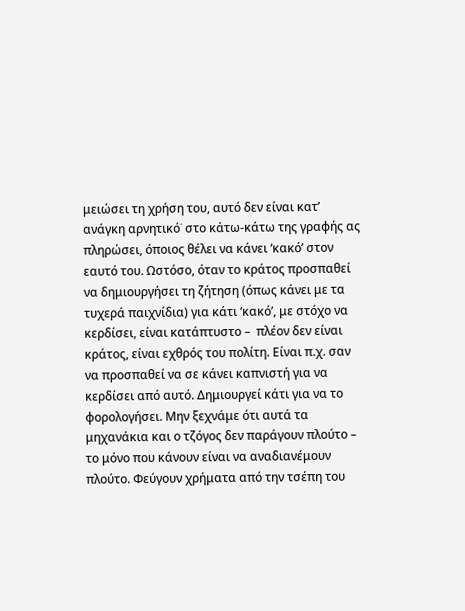μειώσει τη χρήση του, αυτό δεν είναι κατ’ ανάγκη αρνητικό˙ στο κάτω-κάτω της γραφής ας πληρώσει, όποιος θέλει να κάνει ‘κακό’ στον εαυτό του. Ωστόσο, όταν το κράτος προσπαθεί να δημιουργήσει τη ζήτηση (όπως κάνει με τα τυχερά παιχνίδια) για κάτι ‘κακό’, με στόχο να κερδίσει, είναι κατάπτυστο –  πλέον δεν είναι κράτος, είναι εχθρός του πολίτη. Είναι π.χ. σαν να προσπαθεί να σε κάνει καπνιστή για να κερδίσει από αυτό. Δημιουργεί κάτι για να το φορολογήσει. Μην ξεχνάμε ότι αυτά τα μηχανάκια και ο τζόγος δεν παράγουν πλούτο – το μόνο που κάνουν είναι να αναδιανέμουν πλούτο. Φεύγουν χρήματα από την τσέπη του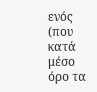ενός (που κατά μέσο όρο τα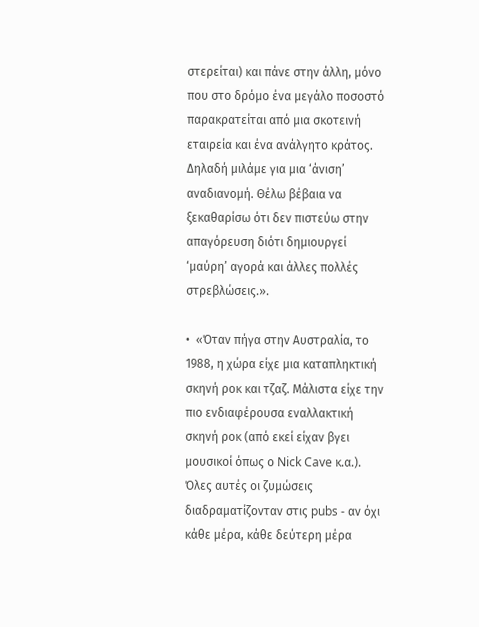στερείται) και πάνε στην άλλη, μόνο που στο δρόμο ένα μεγάλο ποσοστό παρακρατείται από μια σκοτεινή εταιρεία και ένα ανάλγητο κράτος. Δηλαδή μιλάμε για μια ‘άνιση’ αναδιανομή. Θέλω βέβαια να ξεκαθαρίσω ότι δεν πιστεύω στην απαγόρευση διότι δημιουργεί ‘μαύρη’ αγορά και άλλες πολλές στρεβλώσεις.».

•  «Όταν πήγα στην Αυστραλία, το 1988, η χώρα είχε μια καταπληκτική σκηνή ροκ και τζαζ. Μάλιστα είχε την πιο ενδιαφέρουσα εναλλακτική σκηνή ροκ (από εκεί είχαν βγει μουσικοί όπως ο Nick Cave κ.α.). Όλες αυτές οι ζυμώσεις διαδραματίζονταν στις pubs - αν όχι κάθε μέρα, κάθε δεύτερη μέρα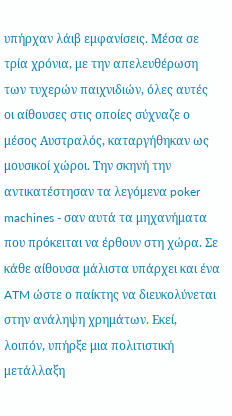υπήρχαν λάιβ εμφανίσεις. Μέσα σε τρία χρόνια, με την απελευθέρωση των τυχερών παιχνιδιών, όλες αυτές οι αίθουσες στις οποίες σύχναζε ο μέσος Αυστραλός, καταργήθηκαν ως μουσικοί χώροι. Την σκηνή την αντικατέστησαν τα λεγόμενα poker machines - σαν αυτά τα μηχανήματα που πρόκειται να έρθουν στη χώρα. Σε κάθε αίθουσα μάλιστα υπάρχει και ένα ATM ώστε ο παίκτης να διευκολύνεται στην ανάληψη χρημάτων. Εκεί, λοιπόν, υπήρξε μια πολιτιστική μετάλλαξη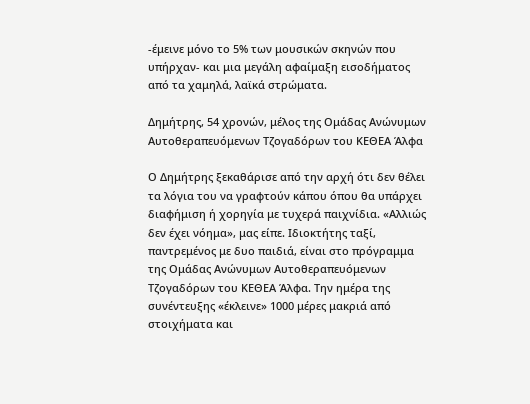-έμεινε μόνο το 5% των μουσικών σκηνών που υπήρχαν- και μια μεγάλη αφαίμαξη εισοδήματος από τα χαμηλά, λαϊκά στρώματα.

Δημήτρης, 54 χρονών, μέλος της Ομάδας Ανώνυμων Αυτοθεραπευόμενων Τζογαδόρων του ΚΕΘΕΑ Άλφα

Ο Δημήτρης ξεκαθάρισε από την αρχή ότι δεν θέλει τα λόγια του να γραφτούν κάπου όπου θα υπάρχει διαφήμιση ή χορηγία με τυχερά παιχνίδια. «Αλλιώς δεν έχει νόημα», μας είπε. Ιδιοκτήτης ταξί, παντρεμένος με δυο παιδιά, είναι στο πρόγραμμα της Ομάδας Ανώνυμων Αυτοθεραπευόμενων Τζογαδόρων του ΚΕΘΕΑ Άλφα. Την ημέρα της συνέντευξης «έκλεινε» 1000 μέρες μακριά από στοιχήματα και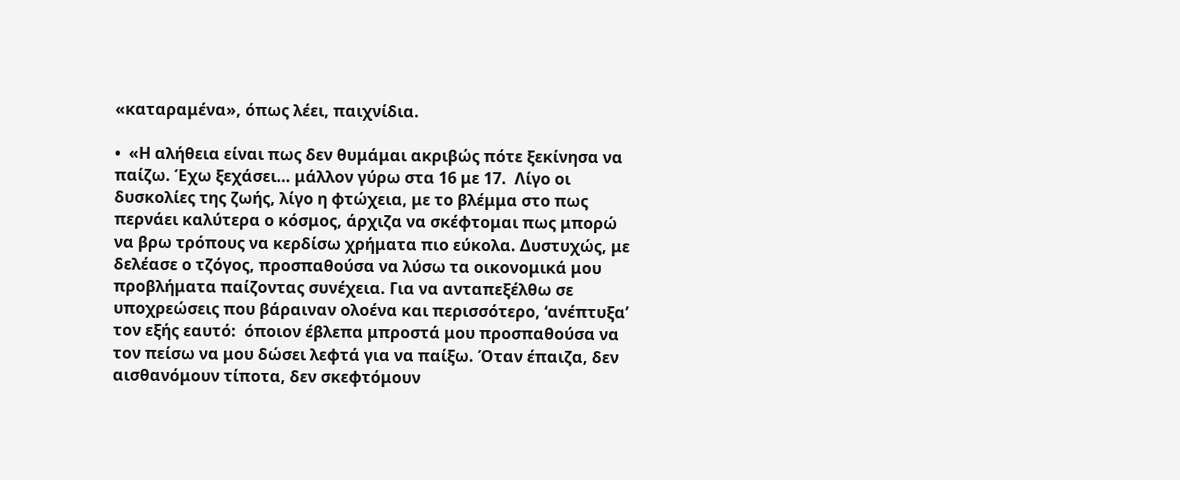«καταραμένα», όπως λέει, παιχνίδια.

•  «Η αλήθεια είναι πως δεν θυμάμαι ακριβώς πότε ξεκίνησα να παίζω. Έχω ξεχάσει… μάλλον γύρω στα 16 με 17.  Λίγο οι δυσκολίες της ζωής, λίγο η φτώχεια, με το βλέμμα στο πως περνάει καλύτερα ο κόσμος, άρχιζα να σκέφτομαι πως μπορώ να βρω τρόπους να κερδίσω χρήματα πιο εύκολα. Δυστυχώς, με δελέασε ο τζόγος, προσπαθούσα να λύσω τα οικονομικά μου προβλήματα παίζοντας συνέχεια. Για να ανταπεξέλθω σε υποχρεώσεις που βάραιναν ολοένα και περισσότερο, ‘ανέπτυξα’ τον εξής εαυτό:  όποιον έβλεπα μπροστά μου προσπαθούσα να τον πείσω να μου δώσει λεφτά για να παίξω. Όταν έπαιζα, δεν αισθανόμουν τίποτα, δεν σκεφτόμουν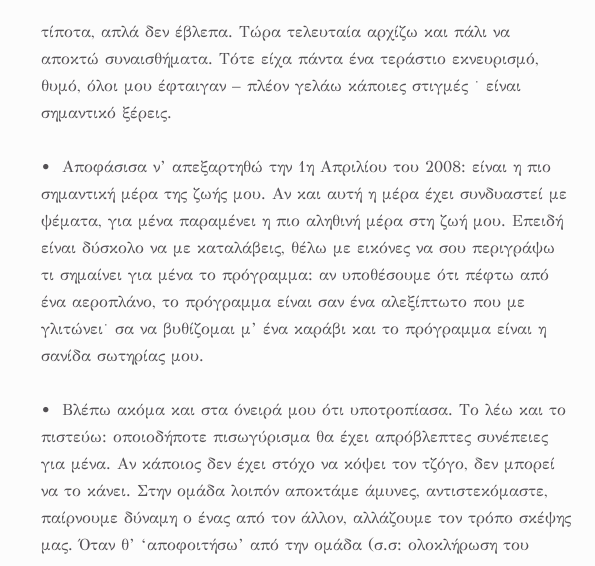τίποτα, απλά δεν έβλεπα. Τώρα τελευταία αρχίζω και πάλι να αποκτώ συναισθήματα. Τότε είχα πάντα ένα τεράστιο εκνευρισμό, θυμό, όλοι μου έφταιγαν – πλέον γελάω κάποιες στιγμές ˙ είναι σημαντικό ξέρεις.

•  Αποφάσισα ν’ απεξαρτηθώ την 1η Απριλίου του 2008: είναι η πιο σημαντική μέρα της ζωής μου. Αν και αυτή η μέρα έχει συνδυαστεί με ψέματα, για μένα παραμένει η πιο αληθινή μέρα στη ζωή μου. Επειδή είναι δύσκολο να με καταλάβεις, θέλω με εικόνες να σου περιγράψω τι σημαίνει για μένα το πρόγραμμα: αν υποθέσουμε ότι πέφτω από ένα αεροπλάνο, το πρόγραμμα είναι σαν ένα αλεξίπτωτο που με γλιτώνει˙ σα να βυθίζομαι μ’ ένα καράβι και το πρόγραμμα είναι η σανίδα σωτηρίας μου.

•  Βλέπω ακόμα και στα όνειρά μου ότι υποτροπίασα. Το λέω και το πιστεύω: οποιοδήποτε πισωγύρισμα θα έχει απρόβλεπτες συνέπειες για μένα. Αν κάποιος δεν έχει στόχο να κόψει τον τζόγο, δεν μπορεί να το κάνει. Στην ομάδα λοιπόν αποκτάμε άμυνες, αντιστεκόμαστε, παίρνουμε δύναμη ο ένας από τον άλλον, αλλάζουμε τον τρόπο σκέψης μας. Όταν θ’ ‘αποφοιτήσω’ από την ομάδα (σ.σ: ολοκλήρωση του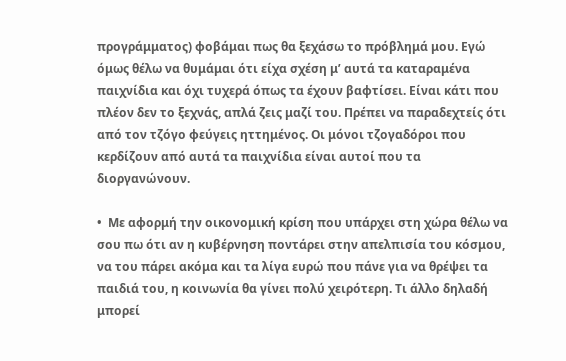προγράμματος) φοβάμαι πως θα ξεχάσω το πρόβλημά μου. Εγώ όμως θέλω να θυμάμαι ότι είχα σχέση μ’ αυτά τα καταραμένα παιχνίδια και όχι τυχερά όπως τα έχουν βαφτίσει. Είναι κάτι που πλέον δεν το ξεχνάς, απλά ζεις μαζί του. Πρέπει να παραδεχτείς ότι από τον τζόγο φεύγεις ηττημένος. Οι μόνοι τζογαδόροι που κερδίζουν από αυτά τα παιχνίδια είναι αυτοί που τα διοργανώνουν.

•  Με αφορμή την οικονομική κρίση που υπάρχει στη χώρα θέλω να σου πω ότι αν η κυβέρνηση ποντάρει στην απελπισία του κόσμου, να του πάρει ακόμα και τα λίγα ευρώ που πάνε για να θρέψει τα παιδιά του, η κοινωνία θα γίνει πολύ χειρότερη. Τι άλλο δηλαδή μπορεί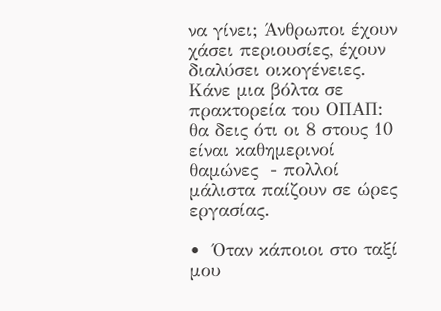να γίνει; Άνθρωποι έχουν χάσει περιουσίες, έχουν διαλύσει οικογένειες. Κάνε μια βόλτα σε πρακτορεία του ΟΠΑΠ: θα δεις ότι οι 8 στους 10 είναι καθημερινοί θαμώνες  - πολλοί μάλιστα παίζουν σε ώρες εργασίας.

•  Όταν κάποιοι στο ταξί μου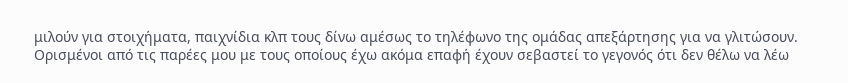μιλούν για στοιχήματα, παιχνίδια κλπ τους δίνω αμέσως το τηλέφωνο της ομάδας απεξάρτησης για να γλιτώσουν. Ορισμένοι από τις παρέες μου με τους οποίους έχω ακόμα επαφή έχουν σεβαστεί το γεγονός ότι δεν θέλω να λέω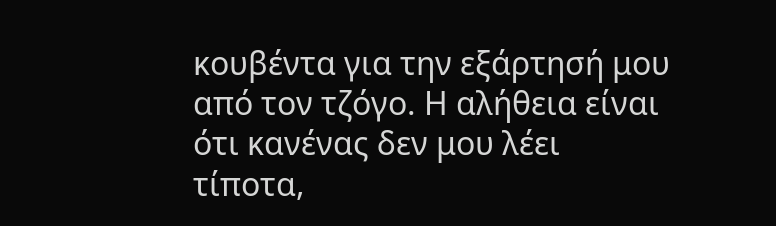κουβέντα για την εξάρτησή μου από τον τζόγο. Η αλήθεια είναι ότι κανένας δεν μου λέει τίποτα,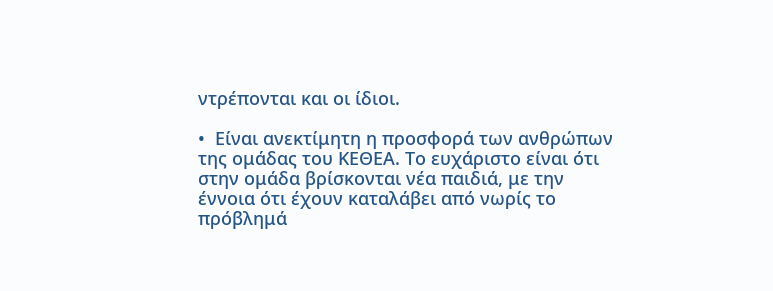ντρέπονται και οι ίδιοι.

•  Είναι ανεκτίμητη η προσφορά των ανθρώπων της ομάδας του ΚΕΘΕΑ. Το ευχάριστο είναι ότι στην ομάδα βρίσκονται νέα παιδιά, με την έννοια ότι έχουν καταλάβει από νωρίς το πρόβλημά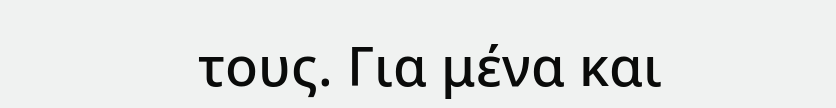τους. Για μένα και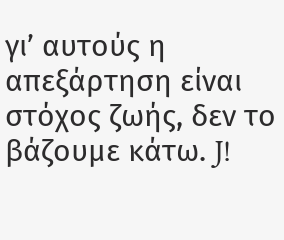γι’ αυτούς η απεξάρτηση είναι στόχος ζωής, δεν το βάζουμε κάτω. J!